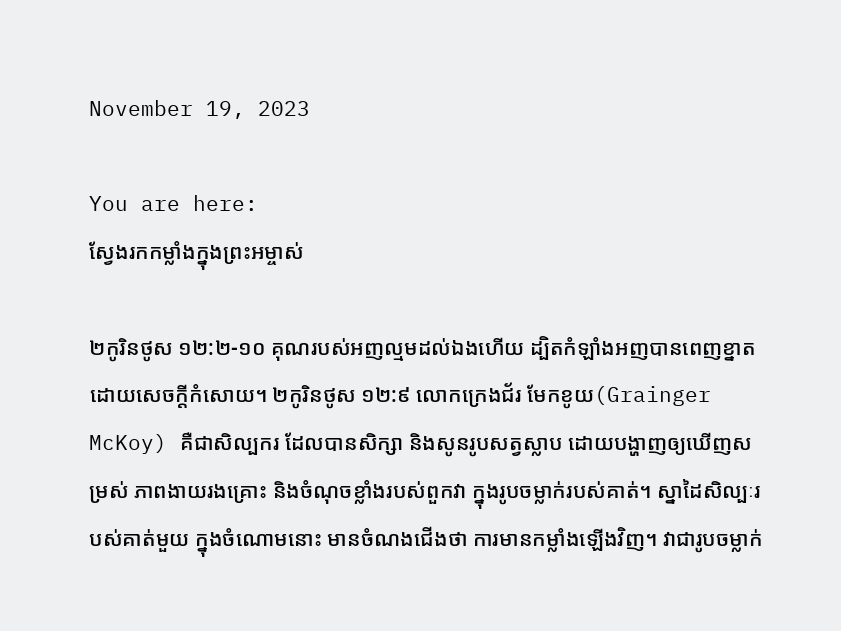November 19, 2023

You are here:
ស្វែងរកកម្លាំងក្នុងព្រះអម្ចាស់

២កូរិនថូស ១២:២-១០ គុណរបស់អញល្មមដល់ឯងហើយ ដ្បិតកំឡាំងអញបានពេញខ្នាត ដោយសេចក្តីកំសោយ។ ២កូរិនថូស ១២:៩ លោកក្រេងជ័រ មែកខូយ(Grainger McKoy) គឺជាសិល្បករ ដែលបានសិក្សា និងសូនរូបសត្វស្លាប ដោយបង្ហាញឲ្យឃើញសម្រស់ ភាពងាយរងគ្រោះ និងចំណុចខ្លាំងរបស់ពួកវា ក្នុងរូបចម្លាក់របស់គាត់។ ស្នាដៃសិល្បៈរបស់គាត់មួយ ក្នុងចំណោមនោះ មានចំណងជើងថា ការមានកម្លាំងឡើងវិញ។ វាជារូបចម្លាក់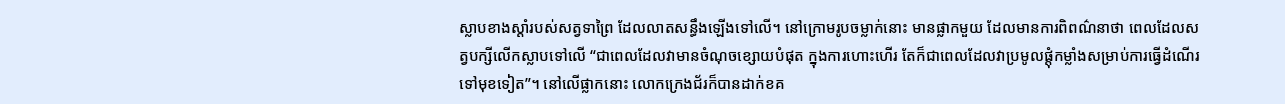ស្លាបខាងស្តាំរបស់សត្វទាព្រៃ ដែលលាតសន្ធឹងឡើងទៅលើ។ នៅក្រោមរូបចម្លាក់នោះ មានផ្លាកមួយ ដែលមានការពិពណ៌នាថា ពេលដែលសត្វបក្សីលើកស្លាបទៅលើ “ជាពេលដែលវាមានចំណុចខ្សោយបំផុត ក្នុងការហោះហើរ តែក៏ជាពេលដែលវាប្រមូលផ្តុំកម្លាំងសម្រាប់ការធ្វើដំណើរទៅមុខទៀត”។ នៅលើផ្លាកនោះ លោកក្រេងជ័រក៏បានដាក់ខគ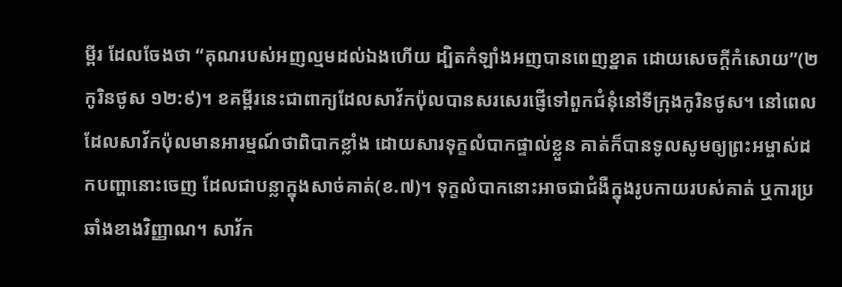ម្ពីរ ដែលចែងថា “គុណរបស់អញល្មមដល់ឯងហើយ ដ្បិតកំឡាំងអញបានពេញខ្នាត ដោយសេចក្តីកំសោយ”(២កូរិនថូស ១២:៩)។ ខគម្ពីរនេះជាពាក្យដែលសាវ័កប៉ុលបានសរសេរផ្ញើទៅពួកជំនុំនៅទីក្រុងកូរិនថូស។ នៅពេលដែលសាវ័កប៉ុលមានអារម្មណ៍ថាពិបាកខ្លាំង ដោយសារទុក្ខលំបាកផ្ទាល់ខ្លួន គាត់ក៏បានទូលសូមឲ្យព្រះអម្ចាស់ដកបញ្ហានោះចេញ ដែលជាបន្លាក្នុងសាច់គាត់(ខ.៧)។ ទុក្ខលំបាកនោះអាចជាជំងឺក្នុងរូបកាយរបស់គាត់ ឬការប្រឆាំងខាងវិញ្ញាណ។ សាវ័ក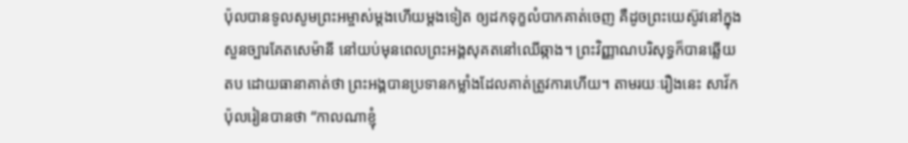ប៉ុលបានទូលសូមព្រះអម្ចាស់ម្តងហើយម្តងទៀត ឲ្យដកទុក្ខលំបាកគាត់ចេញ គឺដូចព្រះយេស៊ូវនៅក្នុងសួនច្បារគែតសេម៉ានី នៅយប់មុនពេលព្រះអង្គសុគតនៅឈើឆ្កាង។ ព្រះវិញ្ញាណបរិសុទ្ធក៏បានឆ្លើយតប ដោយធានាគាត់ថា ព្រះអង្គបានប្រទានកម្លាំងដែលគាត់ត្រូវការហើយ។ តាមរយៈរឿងនេះ សាវ័កប៉ុលរៀនបានថា “កាលណាខ្ញុំ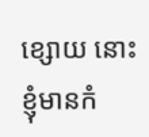ខ្សោយ នោះខ្ញុំមានកំ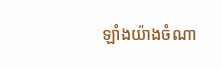ឡាំងយ៉ាងចំណា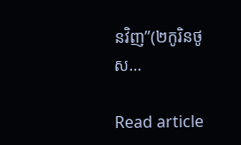នវិញ”(២កូរិនថូស…

Read article